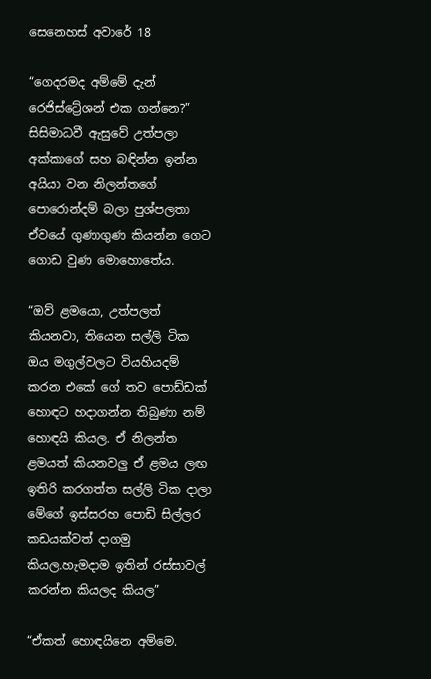සෙනෙහස් අවාරේ 18

“ගෙදරමද අම්මේ දැන් රෙජිස්ට්‍රේශන් එක ගන්නෙ?” සිසිමාධවී ඇසුවේ උත්පලා අක්කාගේ සහ බඳින්න ඉන්න අයියා වන නිලන්තගේ පොරොන්දම් බලා පුශ්පලතා ඒවයේ ගුණාගුණ කියන්න ගෙට ගොඩ වුණ මොහොතේය.

“ඔව් ළමයො, උත්පලත් කියනවා, තියෙන සල්ලි ටික ඔය මගුල්වලට වියහියදම් කරන එකේ ගේ තව පොඩ්ඩක් හොඳට හදාගන්න තිබුණා නම් හොඳයි කියල. ඒ නිලන්ත ළමයත් කියනවලු ඒ ළමය ලඟ ඉතිරි කරගත්ත සල්ලි ටික දාලා මේගේ ඉස්සරහ පොඩි සිල්ලර කඩයක්වත් දාගමු කියල.හැමදාම ඉතින් රස්සාවල් කරන්න කියලද කියල”

“ඒකත් හොඳයිනෙ අම්මෙ.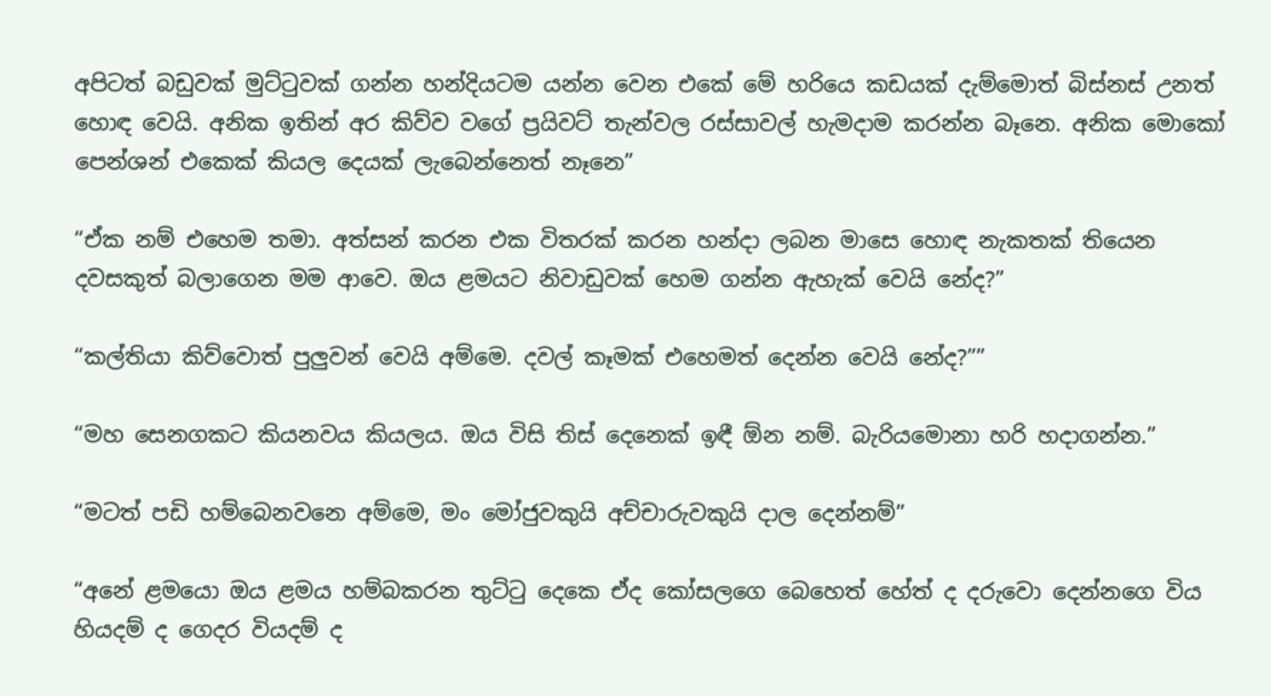අපිටත් බඩුවක් මුට්ටුවක් ගන්න හන්දියටම යන්න වෙන එකේ මේ හරියෙ කඩයක් දැම්මොත් බිස්නස් උනත් හොඳ වෙයි. අනික ඉතින් අර කිව්ව වගේ ප්‍රයිවට් තැන්වල රස්සාවල් හැමදාම කරන්න බෑනෙ. අනික මොකෝ පෙන්ශන් එකෙක් කියල දෙයක් ලැබෙන්නෙත් නෑනෙ”

“ඒක නම් එහෙම තමා. අත්සන් කරන එක විතරක් කරන හන්දා ලබන මාසෙ හොඳ නැකතක් තියෙන දවසකුත් බලාගෙන මම ආවෙ. ඔය ළමයට නිවාඩුවක් හෙම ගන්න ඇහැක් වෙයි නේද?”

“කල්තියා කිව්වොත් පුලුවන් වෙයි අම්මෙ. දවල් කෑමක් එහෙමත් දෙන්න වෙයි නේද?””

“මහ සෙනගකට කියනවය කියලය. ඔය විසි තිස් දෙනෙක් ඉඳී ඕන නම්. බැරියමොනා හරි හදාගන්න.”

“මටත් පඩි හම්බෙනවනෙ අම්මෙ, මං මෝජුවකුයි අච්චාරුවකුයි දාල දෙන්නම්”

“අනේ ළමයො ඔය ළමය හම්බකරන තුට්ටු දෙකෙ ඒද කෝසලගෙ බෙහෙත් හේත් ද දරුවො දෙන්නගෙ විය හියදම් ද ගෙදර වියදම් ද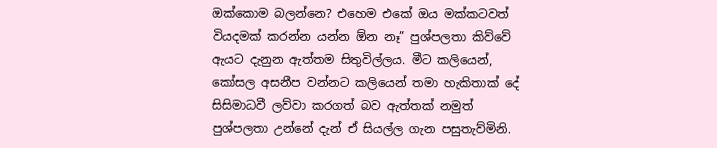ඔක්කොම බලන්නෙ? එහෙම එකේ ඔය මක්කටවත් වියදමක් කරන්න යන්න ඕන නෑ” පුශ්පලතා කිව්වේ ඇයට දැනුන ඇත්තම සිතුවිල්ලය. මීට කලියෙන්, කෝසල අසනීප වන්නට කලියෙන් තමා හැකිතාක් දේ සිසිමාධවී ලව්වා කරගත් බව ඇත්තක් නමුත් පුශ්පලතා උන්නේ දැන් ඒ සියල්ල ගැන පසුතැව්මිනි.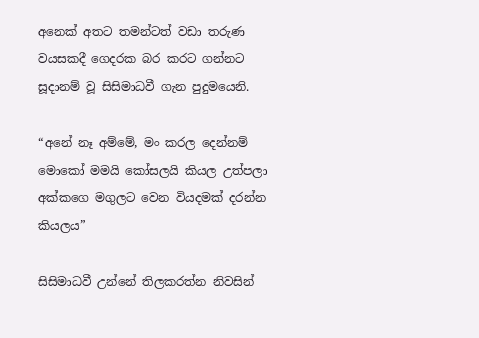අනෙක් අතට තමන්ටත් වඩා තරුණ වයසකදී ගෙදරක බර කරට ගන්නට සූදානම් වූ සිසිමාධවී ගැන පුදුමයෙනි.

“අනේ නෑ අම්මේ, මං කරල දෙන්නම් මොකෝ මමයි කෝසලයි කියල උත්පලා අක්කගෙ මගුලට වෙන වියදමක් දරන්න කියලය”

සිසිමාධවී උන්නේ තිලකරත්න නිවසින්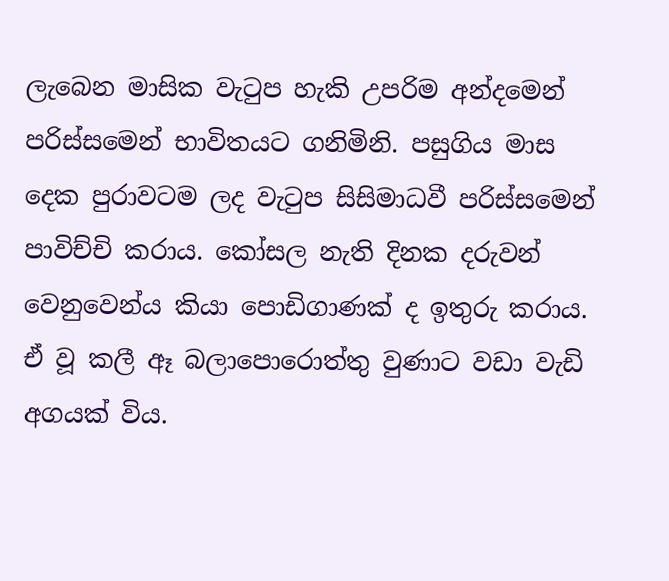ලැබෙන මාසික වැටුප හැකි උපරිම අන්දමෙන් පරිස්සමෙන් භාවිතයට ගනිමිනි. පසුගිය මාස දෙක පුරාවටම ලද වැටුප සිසිමාධවී පරිස්සමෙන් පාවිච්චි කරාය. කෝසල නැති දිනක දරුවන් වෙනුවෙන්ය කියා පොඩිගාණක් ද ඉතුරු කරාය. ඒ වූ කලී ඈ බලාපොරොත්තු වුණාට වඩා වැඩි අගයක් විය.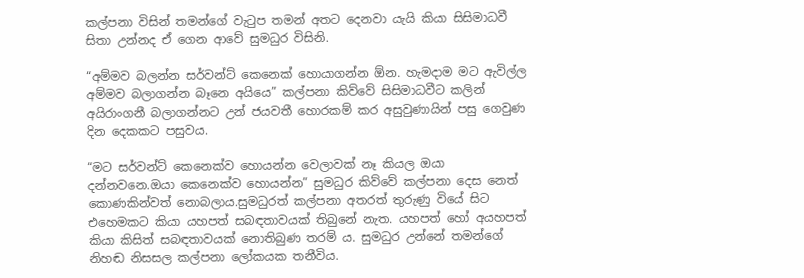කල්පනා විසින් තමන්ගේ වැටුප තමන් අතට දෙනවා යැයි කියා සිසිමාධවී සිතා උන්නද ඒ ගෙන ආවේ සුමධුර විසිනි.

“අම්මව බලන්න සර්වන්ට් කෙනෙක් හොයාගන්න ඕන. හැමදාම මට ඇවිල්ල අම්මව බලාගන්න බෑනෙ අයියෙ” කල්පනා කිව්වේ සිසිමාධවීට කලින් අයිරාංගනී බලාගන්නට උන් ජයවතී හොරකම් කර අසුවුණායින් පසු ගෙවුණ දින දෙකකට පසුවය.

“මට සර්වන්ට් කෙනෙක්ව හොයන්න වෙලාවක් නෑ කියල ඔයා දන්නවනෙ.ඔයා කෙනෙක්ව හොයන්න” සුමධුර කිව්වේ කල්පනා දෙස නෙත් කොණකින්වත් නොබලාය.සුමධුරත් කල්පනා අතරත් තුරුණු වියේ සිට එහෙමකට කියා යහපත් සබඳතාවයක් තිබුනේ නැත. යහපත් හෝ අයහපත් කියා කිසිත් සබඳතාවයක් නොතිබුණ තරම් ය. සුමධුර උන්නේ තමන්ගේ නිහඬ නිසසල කල්පනා ලෝකයක තනීවිය.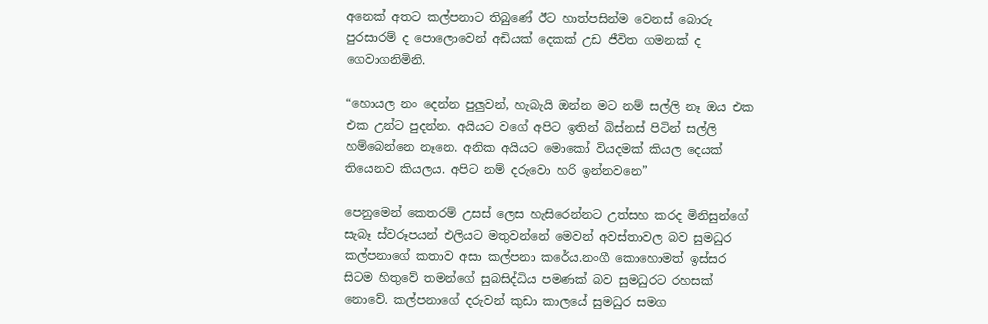අනෙක් අතට කල්පනාට තිබුණේ ඊට හාත්පසින්ම වෙනස් බොරු පුරසාරම් ද පොලොවෙන් අඩියක් දෙකක් උඩ ජීවිත ගමනක් ද ගෙවාගනිමිනි.

“හොයල නං දෙන්න පුලුවන්, හැබැයි ඔන්න මට නම් සල්ලි නෑ ඔය එක එක උන්ට පුදන්න. අයියට වගේ අපිට ඉතින් බිස්නස් පිටින් සල්ලි හම්බෙන්නෙ නෑනෙ. අනික අයියට මොකෝ වියදමක් කියල දෙයක් තියෙනව කියලය. අපිට නම් දරුවො හරි ඉන්නවනෙ”

පෙනුමෙන් කෙතරම් උසස් ලෙස හැසිරෙන්නට උත්සහ කරද මිනිසුන්ගේ සැබෑ ස්වරූපයන් එලියට මතුවන්නේ මෙවන් අවස්තාවල බව සුමධුර කල්පනාගේ කතාව අසා කල්පනා කරේය.නංගී කොහොමත් ඉස්සර සිටම හිතුවේ තමන්ගේ සුබසිද්ධිය පමණක් බව සුමධුරට රහසක් නොවේ. කල්පනාගේ දරුවන් කුඩා කාලයේ සුමධුර සමග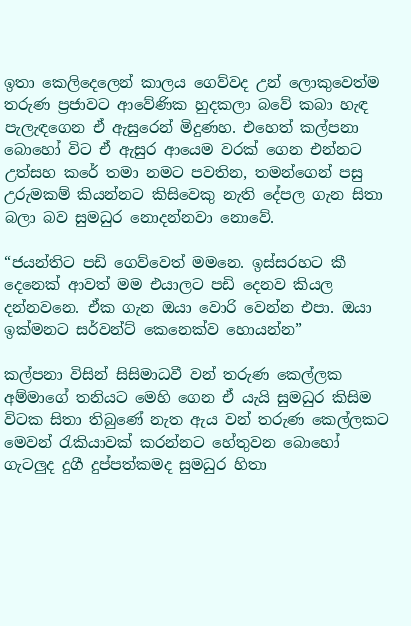ඉතා කෙලිදෙලෙන් කාලය ගෙව්වද උන් ලොකුවෙත්ම තරුණ ප්‍රජාවට ආවේණික හුදකලා බවේ කබා හැඳ පැලැඳගෙන ඒ ඇසුරෙන් මිදුණහ. එහෙත් කල්පනා බොහෝ විට ඒ ඇසුර ආයෙම වරක් ගෙන එන්නට උත්සහ කරේ තමා නමට පවතින, තමන්ගෙන් පසු උරුමකම් කියන්නට කිසිවෙකු නැති දේපල ගැන සිතා බලා බව සුමධුර නොදන්නවා නොවේ.

“ජයන්තිට පඩි ගෙව්වෙත් මමනෙ. ඉස්සරහට කී දෙනෙක් ආවත් මම එයාලට පඩි දෙනව කියල දන්නවනෙ. ඒක ගැන ඔයා වොරි වෙන්න එපා. ඔයා ඉක්මනට සර්වන්ට් කෙනෙක්ව හොයන්න”

කල්පනා විසින් සිසිමාධවී වන් තරුණ කෙල්ලක අම්මාගේ තනියට මෙහි ගෙන ඒ යැයි සුමධුර කිසිම විටක සිතා තිබුණේ නැත ඇය වන් තරුණ කෙල්ලකට මෙවන් රැකියාවක් කරන්නට හේතුවන බොහෝ ගැටලුද දුගී දුප්පත්කමද සුමධුර හිතා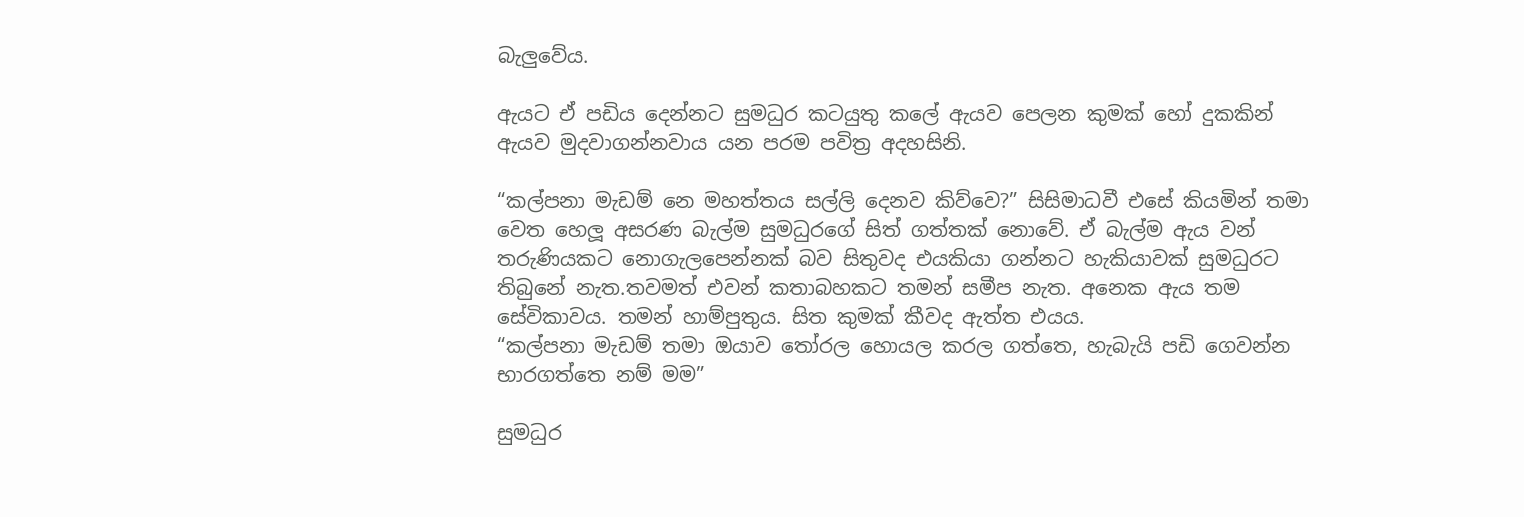බැලුවේය.

ඇයට ඒ පඩිය දෙන්නට සුමධුර කටයුතු කලේ ඇයව පෙලන කුමක් හෝ දුකකින් ඇයව මුදවාගන්නවාය යන පරම පවිත්‍ර අදහසිනි.

“කල්පනා මැඩම් නෙ මහත්තය සල්ලි දෙනව කිව්වෙ?” සිසිමාධවී එසේ කියමින් තමා වෙත හෙලූ අසරණ බැල්ම සුමධුරගේ සිත් ගත්තක් නොවේ. ඒ බැල්ම ඇය වන් තරුණියකට නොගැලපෙන්නක් බව සිතුවද එයකියා ගන්නට හැකියාවක් සුමධුරට තිබුනේ නැත.තවමත් එවන් කතාබහකට තමන් සමීප නැත. අනෙක ඇය තම සේවිකාවය. තමන් හාම්පුතුය. සිත කුමක් කීවද ඇත්ත එයය.
“කල්පනා මැඩම් තමා ඔයාව තෝරල හොයල කරල ගත්තෙ, හැබැයි පඩි ගෙවන්න භාරගත්තෙ නම් මම”

සුමධුර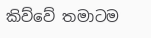කිව්වේ තමාටම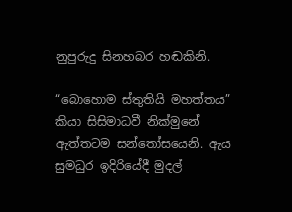නුපුරුදු සිනහබර හඬකිනි.

“බොහොම ස්තුතියි මහත්තය” කියා සිසිමාධවී නික්මුනේ ඇත්තටම සන්තෝසයෙනි. ඇය සුමධුර ඉදිරියේදී මුදල්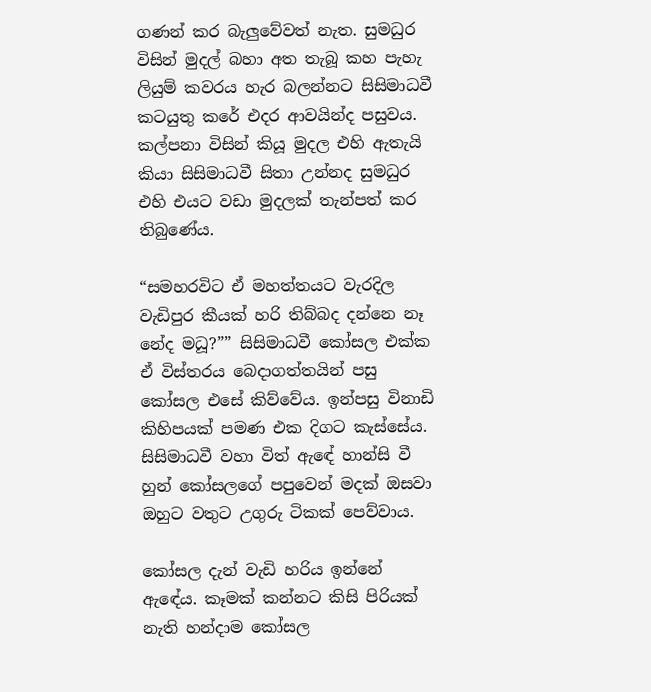ගණන් කර බැලුවේවත් නැත. සුමධුර විසින් මුදල් බහා අත තැබූ කහ පැහැ ලියුම් කවරය හැර බලන්නට සිසිමාධවී කටයුතු කරේ එදර ආවයින්ද පසුවය. කල්පනා විසින් කියූ මුදල එහි ඇතැයි කියා සිසිමාධවී සිතා උන්නද සුමධුර එහි එයට වඩා මුදලක් තැන්පත් කර තිබුණේය.

“සමහරවිට ඒ මහත්තයට වැරදිල වැඩිපුර කීයක් හරි තිබ්බද දන්නෙ නෑ නේද මධූ?”” සිසිමාධවී කෝසල එක්ක ඒ විස්තරය බෙදාගත්තයින් පසු කෝසල එසේ කිව්වේය. ඉන්පසු විනාඩි කිහිපයක් පමණ එක දිගට කැස්සේය. සිසිමාධවී වහා විත් ඇඳේ හාන්සි වී හුන් කෝසලගේ පපුවෙන් මදක් ඔසවා ඔහුට වතුට උගුරු ටිකක් පෙව්වාය.

කෝසල දැන් වැඩි හරිය ඉන්නේ ඇඳේය. කෑමක් කන්නට කිසි පිරියක් නැති හන්දාම කෝසල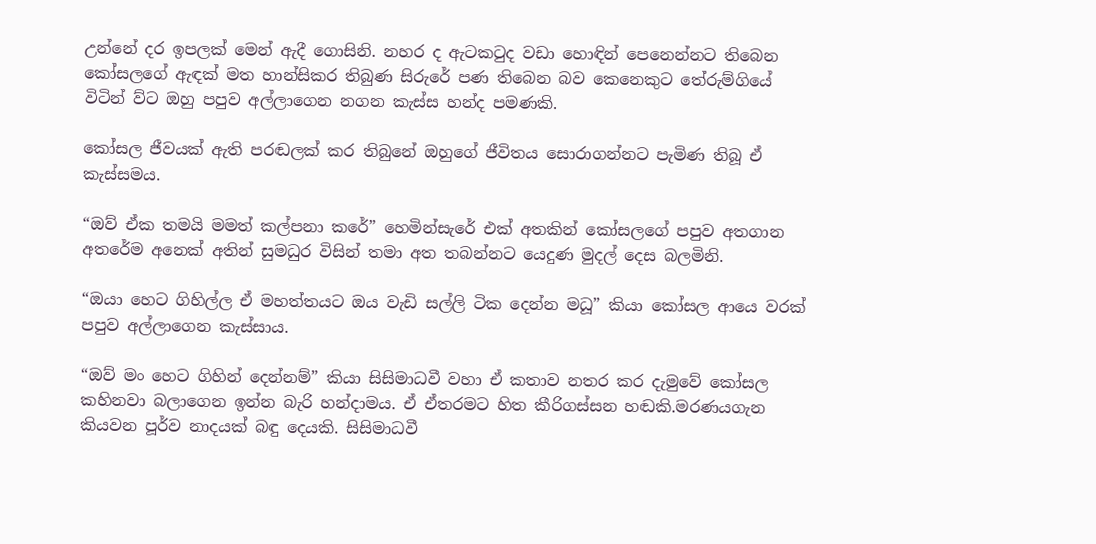උන්නේ දර ඉපලක් මෙන් ඇදී ගොසිනි. නහර ද ඇටකටුද වඩා හොඳින් පෙනෙන්නට තිබෙන කෝසලගේ ඇඳක් මත හාන්සිකර තිබුණ සිරුරේ පණ තිබෙන බව කෙනෙකුට තේරුම්ගියේ විටින් ව්ට ඔහු පපුව අල්ලාගෙන නගන කැස්ස හන්ද පමණකි.

කෝසල ජීවයක් ඇති පරඬලක් කර තිබුනේ ඔහුගේ ජීවිතය සොරාගන්නට පැමිණ තිබූ ඒ කැස්සමය.

“ඔව් ඒක තමයි මමත් කල්පනා කරේ” හෙමින්සැරේ එක් අතකින් කෝසලගේ පපුව අතගාන අතරේම අනෙක් අතින් සුමධුර විසින් තමා අත තබන්නට යෙදුණ මුදල් දෙස බලමිනි.

“ඔයා හෙට ගිහිල්ල ඒ මහත්තයට ඔය වැඩි සල්ලි ටික දෙන්න මධූ” කියා කෝසල ආයෙ වරක් පපුව අල්ලාගෙන කැස්සාය.

“ඔව් මං හෙට ගිහින් දෙන්නම්” කියා සිසිමාධවී වහා ඒ කතාව නතර කර දැමුවේ කෝසල කහිනවා බලාගෙන ඉන්න බැරි හන්දාමය. ඒ ඒතරමට හිත කීරිගස්සන හඬකි.මරණයගැන කියවන පූර්ව නාදයක් බඳු දෙයකි. සිසිමාධවී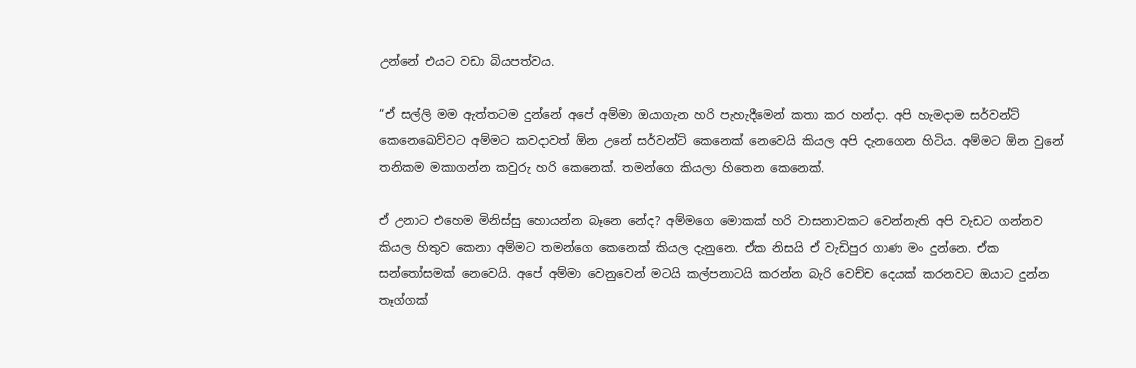උන්නේ එයට වඩා බියපත්වය.

“ඒ සල්ලි මම ඇත්තටම දුන්නේ අපේ අම්මා ඔයාගැන හරි පැහැදීමෙන් කතා කර හන්දා. අපි හැමදාම සර්වන්ට් කෙනෙඛෙව්වට අම්මට කවදාවත් ඕන උනේ සර්වන්ට් කෙනෙක් නෙවෙයි කියල අපි දැනගෙන හිටිය. අම්මට ඕන වුනේ තනිකම මකාගන්න කවුරු හරි කෙනෙක්. තමන්ගෙ කියලා හිතෙන කෙනෙක්.

ඒ උනාට එහෙම මිනිස්සු හොයන්න බෑනෙ නේද? අම්මගෙ මොකක් හරි වාසනාවකට වෙන්නැති අපි වැඩට ගන්නව කියල හිතුව කෙනා අම්මට තමන්ගෙ කෙනෙක් කියල දැනුනෙ. ඒක නිසයි ඒ වැඩිපුර ගාණ මං දුන්නෙ. ඒක සන්තෝසමක් නෙවෙයි. අපේ අම්මා වෙනුවෙන් මටයි කල්පනාටයි කරන්න බැරි වෙච්ච දෙයක් කරනවට ඔයාට දුන්න තෑග්ගක්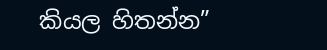කියල හිතන්න”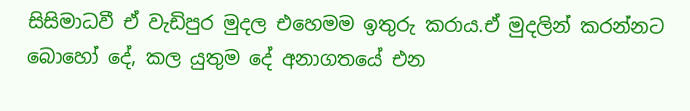සිසිමාධවී ඒ වැඩිපුර මුදල එහෙමම ඉතුරු කරාය.ඒ මුදලින් කරන්නට බොහෝ දේ, කල යුතුම දේ අනාගතයේ එන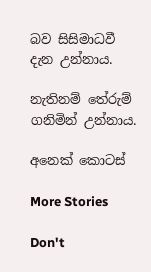බව සිසිමාධවී දැන උන්නාය.

නැතිනම් තේරුම් ගනිමින් උන්නාය.

අනෙක් කොටස්

More Stories

Don't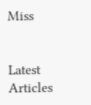Miss


Latest Articles